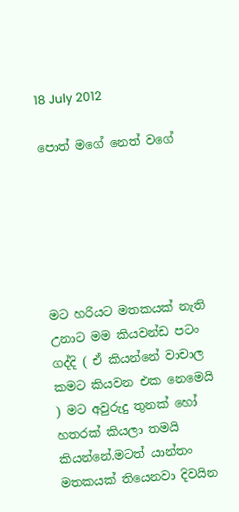18 July 2012

පොත් මගේ නෙත් වගේ






මට හරියට මතකයක් නැති උනාට මම කියවන්ඩ පටං ගද්දි ( ඒ කියන්නේ වාචාල කමට කියවන එක නෙමෙයි ) මට අවුරුදු තුනක් හෝ හතරක් කියලා තමයි කියන්නේ.මටත් යාන්තං මතකයක් තියෙනවා දිවයින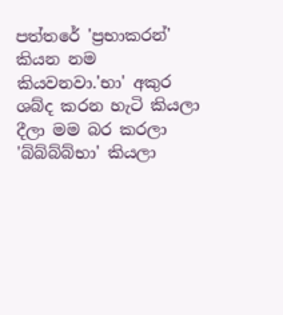පත්තරේ 'ප්‍රභාකරන්' කියන නම කියවනවා.'භා' අකුර ශබ්ද කරන හැටි කියලා දීලා මම බර කරලා 'බ්බ්බ්බ්භා' කියලා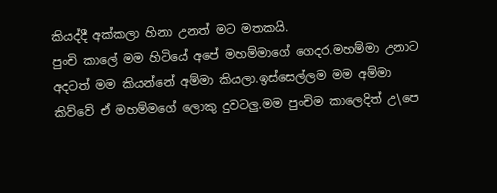කියද්දී අක්කලා හිනා උනත් මට මතකයි.
පුංචි කාලේ මම හිටියේ අපේ මහම්මාගේ ගෙදර.මහම්මා උනාට අදටත් මම කියන්නේ අම්මා කියලා.ඉස්සෙල්ලම මම අම්මා කිව්වේ ඒ මහම්මගේ ලොකු දුවටලු.මම පුංචිම කාලෙදිත් උ\පෙ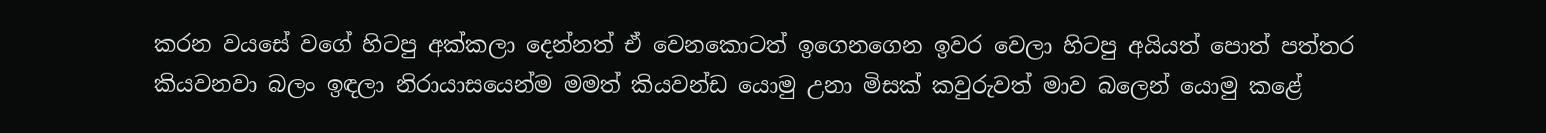කරන වයසේ වගේ හිටපු අක්කලා දෙන්නත් ඒ වෙනකොටත් ඉගෙනගෙන ඉවර වෙලා හිටපු අයියත් පොත් පත්තර කියවනවා බලං ඉඳලා නිරායාසයෙන්ම මමත් කියවන්ඩ යොමු උනා මිසක් කවුරුවත් මාව බලෙන් යොමු කළේ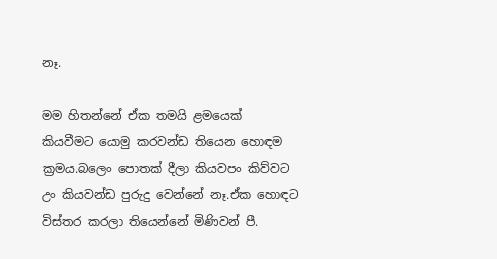නෑ.

මම හිතන්නේ ඒක තමයි ළමයෙක් කියවීමට යොමු කරවන්ඩ තියෙන හොඳම ක්‍රමය.බලෙං පොතක් දීලා කියවපං කිව්වට උං කියවන්ඩ පුරුදු වෙන්නේ නෑ.ඒක හොඳට විස්තර කරලා තියෙන්නේ මිණිවන් පී.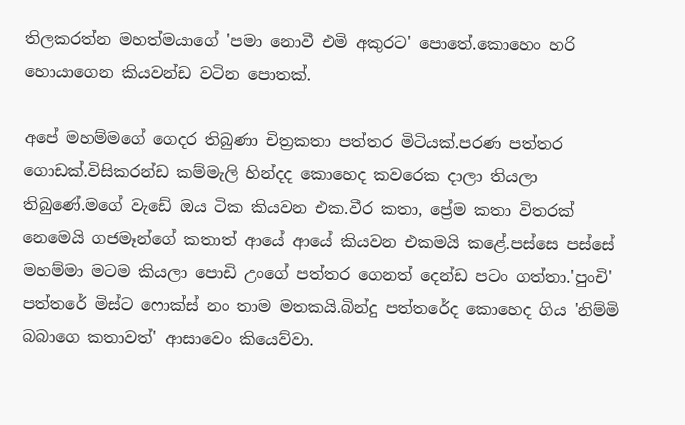තිලකරත්න මහත්මයාගේ 'පමා නොවී එමි අකුරට' පොතේ.කොහෙං හරි හොයාගෙන කියවන්ඩ වටින පොතක්.

අපේ මහම්මගේ ගෙදර තිබුණා චිත්‍රකතා පත්තර මිටියක්.පරණ පත්තර ගොඩක්.විසිකරන්ඩ කම්මැලි හින්දද කොහෙද කවරෙක දාලා තියලා තිබුණේ.මගේ වැඩේ ඔය ටික කියවන එක.වීර කතා, ප්‍රේම කතා විතරක් නෙමෙයි ගජමෑන්ගේ කතාත් ආයේ ආයේ කියවන එකමයි කළේ.පස්සෙ පස්සේ මහම්මා මටම කියලා පොඩි උංගේ පත්තර ගෙනත් දෙන්ඩ පටං ගත්තා.'පුංචි' පත්තරේ මිස්ට ෆොක්ස් නං තාම මතකයි.බින්දු පත්තරේද කොහෙද ගිය 'නිම්මි බබාගෙ කතාවත්' ආසාවෙං කියෙව්වා.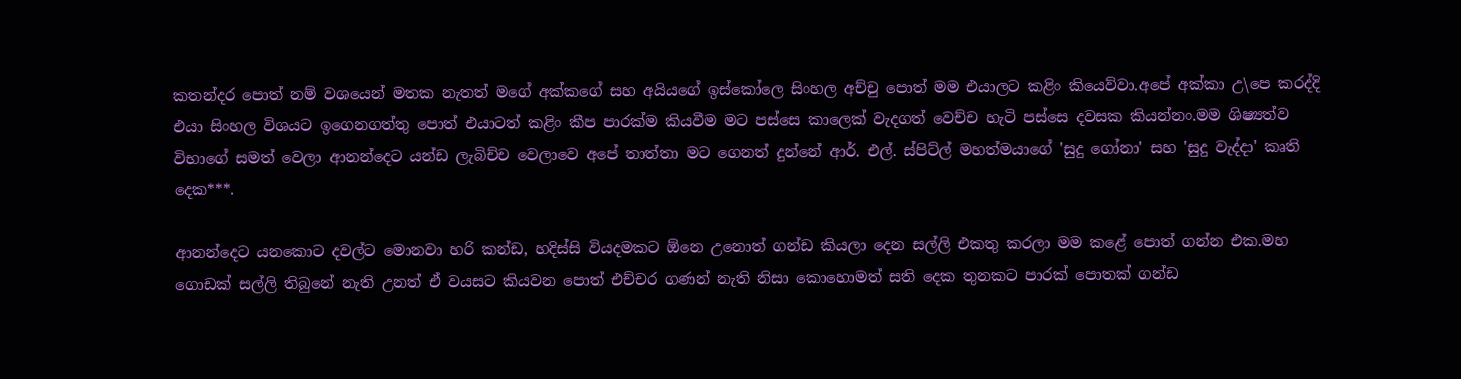කතන්දර පොත් නම් වශයෙන් මතක නැතත් මගේ අක්කගේ සහ අයියගේ ඉස්කෝලෙ සිංහල අච්චු පොත් මම එයාලට කළිං කියෙව්වා.අපේ අක්කා උ\පෙ කරද්දි එයා සිංහල විශයට ඉගෙනගත්තු පොත් එයාටත් කළිං කීප පාරක්ම කියවීම මට පස්සෙ කාලෙක් වැදගත් වෙච්ච හැටි පස්සෙ දවසක කියන්නං.මම ශිෂ්‍යත්ව විභාගේ සමත් වෙලා ආනන්දෙට යන්ඩ ලැබිච්ච වෙලාවෙ අපේ තාත්තා මට ගෙනත් දුන්නේ ආර්. එල්. ස්පිට්ල් මහත්මයාගේ 'සුදු ගෝනා' සහ 'සුදු වැද්දා' කෘති දෙක***.

ආනන්දෙට යනකොට දවල්ට මොනවා හරි කන්ඩ, හදිස්සි වියදමකට ඕනෙ උනොත් ගන්ඩ කියලා දෙන සල්ලි එකතු කරලා මම කළේ පොත් ගන්න එක.මහ ගොඩක් සල්ලි තිබුනේ නැති උනත් ඒ වයසට කියවන පොත් එච්චර ගණන් නැති නිසා කොහොමත් සති දෙක තුනකට පාරක් පොතක් ගන්ඩ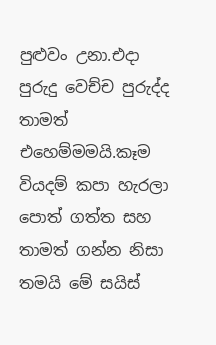පුළුවං උනා.එදා පුරුදු වෙච්ච පුරුද්ද තාමත් එහෙම්මමයි.කෑම වියදම් කපා හැරලා පොත් ගත්ත සහ තාමත් ගන්න නිසා තමයි මේ සයිස්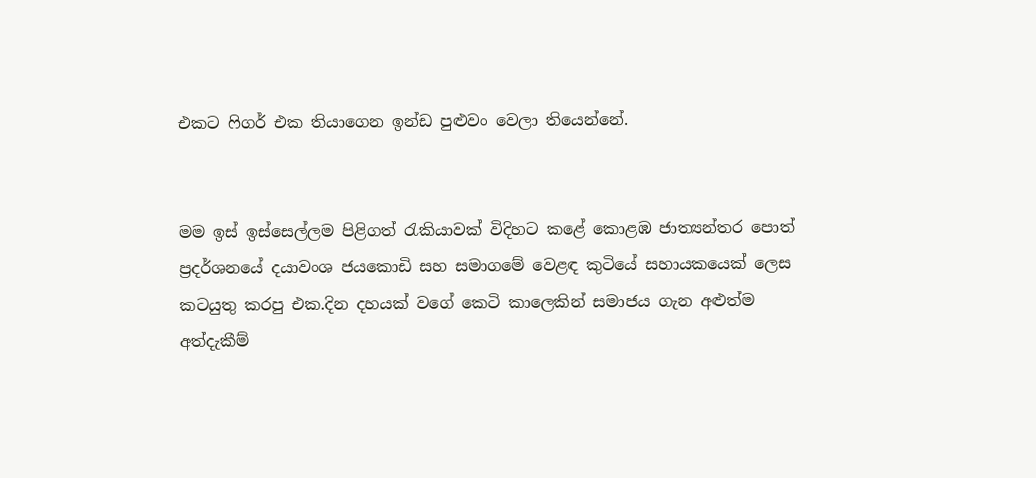එකට ෆිගර් එක තියාගෙන ඉන්ඩ පුළුවං වෙලා තියෙන්නේ.


මම ඉස් ඉස්සෙල්ලම පිළිගත් රැකියාවක් විදිහට කළේ කොළඹ ජාත්‍යන්තර පොත් ප්‍රදර්ශනයේ දයාවංශ ජයකොඩි සහ සමාගමේ වෙළඳ කුටියේ සහායකයෙක් ලෙස කටයුතු කරපු එක.දින දහයක් වගේ කෙටි කාලෙකින් සමාජය ගැන අළුත්ම අත්දැකීම්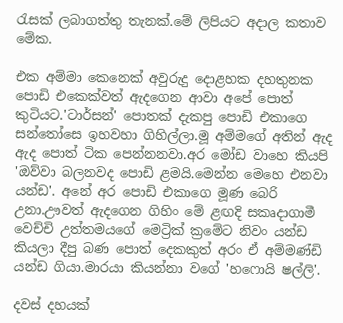රැසක් ලබාගත්තු තැනක්.මේ ලිපියට අදාල කතාව මේක.

එක අම්මා කෙනෙක් අවුරුදු දොළහක දහතුනක පොඩි එකෙක්වත් ඇදගෙන ආවා අපේ පොත් කුටියට.'ටාර්සන්' පොතක් දැකපු පොඩි එකාගෙ සන්තෝසෙ ඉහවහා ගිහිල්ලා.මූ අම්මගේ අතින් ඇද ඇද පොත් ටික පෙන්නනවා.අර මෝඩ වාහෙ කියපි 'ඔව්වා බලනවද පොඩි ළමයි.මෙන්න මෙහෙ එනවා යන්ඩ'. අනේ අර පොඩි එකාගෙ මූණ බෙරි උනා.ඌවත් ඇදගෙන ගිහිං මේ ළඟදි සකෘදාගාමී වෙච්චි උත්තමයගේ මෙට්‍රික් ක්‍රමේට නිවං යන්ඩ කියලා දීපු බණ පොත් දෙකකුත් අරං ඒ අම්මණ්ඩි යන්ඩ ගියා.මාරයා කියන්නා වගේ 'හෆොයි ෂල්ලි'.

දවස් දහයක්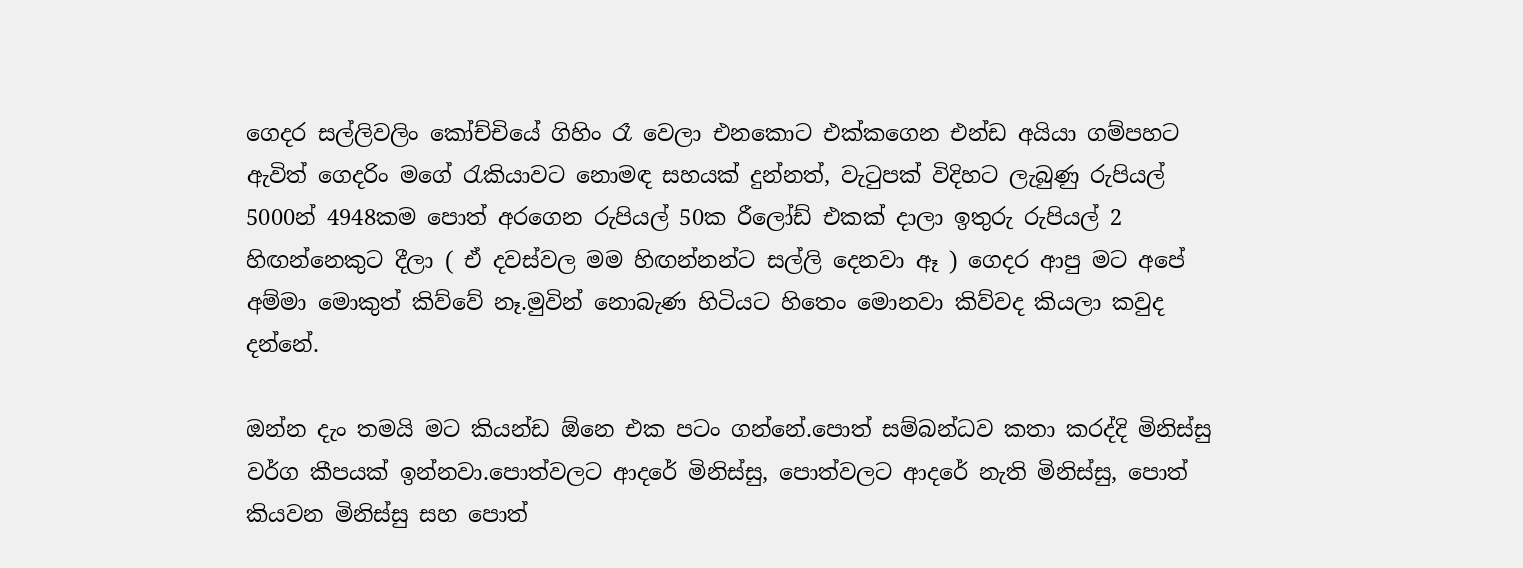ගෙදර සල්ලිවලිං කෝච්චියේ ගිහිං රෑ වෙලා එනකොට එක්කගෙන එන්ඩ අයියා ගම්පහට ඇවිත් ගෙදරිං මගේ රැකියාවට නොමඳ සහයක් දුන්නත්, වැටුපක් විදිහට ලැබුණු රුපියල් 5000න් 4948කම පොත් අරගෙන රුපියල් 50ක රීලෝඩ් එකක් දාලා ඉතුරු රුපියල් 2 හිඟන්නෙකුට දීලා ( ඒ දවස්වල මම හිඟන්නන්ට සල්ලි දෙනවා ඈ ) ගෙදර ආපු මට අපේ අම්මා මොකුත් කිව්වේ නෑ.මුවින් නොබැණ හිටියට හිතෙං මොනවා කිව්වද කියලා කවුද දන්නේ.

ඔන්න දැං තමයි මට කියන්ඩ ඕනෙ එක පටං ගන්නේ.පොත් සම්බන්ධව කතා කරද්දි මිනිස්සු වර්ග කීපයක් ඉන්නවා.පොත්වලට ආදරේ මිනිස්සු, පොත්වලට ආදරේ නැති මිනිස්සු, පොත් කියවන මිනිස්සු සහ පොත්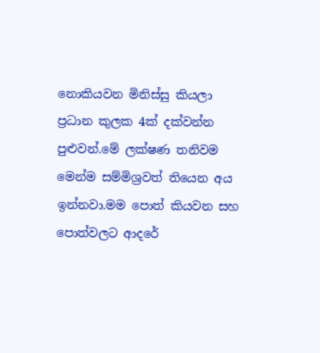නොකියවන මිනිස්සු කියලා ප්‍රධාන කුලක 4ක් දක්වන්න පුළුවන්.මේ ලක්ෂණ තනිවම මෙන්ම සම්මිශ්‍රවත් තියෙන අය ඉන්නවා.මම පොත් කියවන සහ පොත්වලට ආදරේ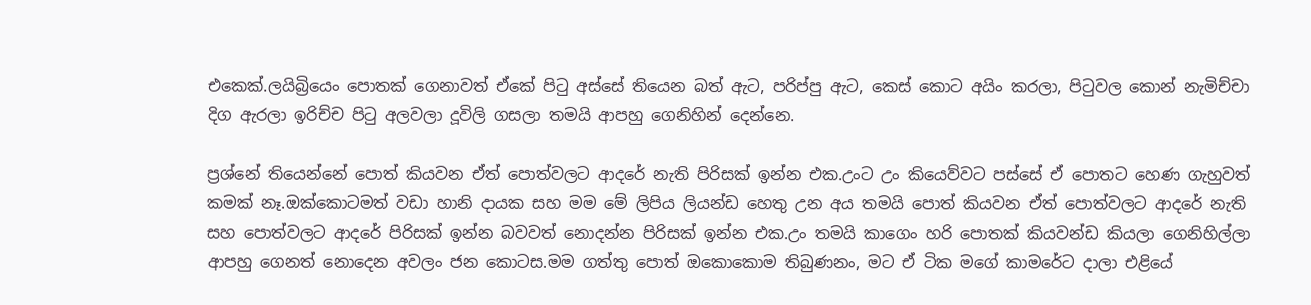එකෙක්.ලයිබ්‍රියෙං පොතක් ගෙනාවත් ඒකේ පිටු අස්සේ තියෙන බත් ඇට, පරිප්පු ඇට, කෙස් කොට අයිං කරලා, පිටුවල කොන් නැමිච්චා දිග ඇරලා ඉරිච්ච පිටු අලවලා දූවිලි ගසලා තමයි ආපහු ගෙනිහින් දෙන්නෙ.

ප්‍රශ්නේ තියෙන්නේ පොත් කියවන ඒත් පොත්වලට ආදරේ නැති පිරිසක් ඉන්න එක.උංට උං කියෙව්වට පස්සේ ඒ පොතට හෙණ ගැහුවත් කමක් නෑ.ඔක්කොටමත් වඩා හානි දායක සහ මම මේ ලිපිය ලියන්ඩ හෙතු උන අය තමයි පොත් කියවන ඒත් පොත්වලට ආදරේ නැති සහ පොත්වලට ආදරේ පිරිසක් ඉන්න බවවත් නොදන්න පිරිසක් ඉන්න එක.උං තමයි කාගෙං හරි පොතක් කියවන්ඩ කියලා ගෙනිහිල්ලා ආපහු ගෙනත් නොදෙන අවලං ජන කොටස.මම ගත්තු පොත් ඔකොකොම තිබුණනං, මට ඒ ටික මගේ කාමරේට දාලා එළියේ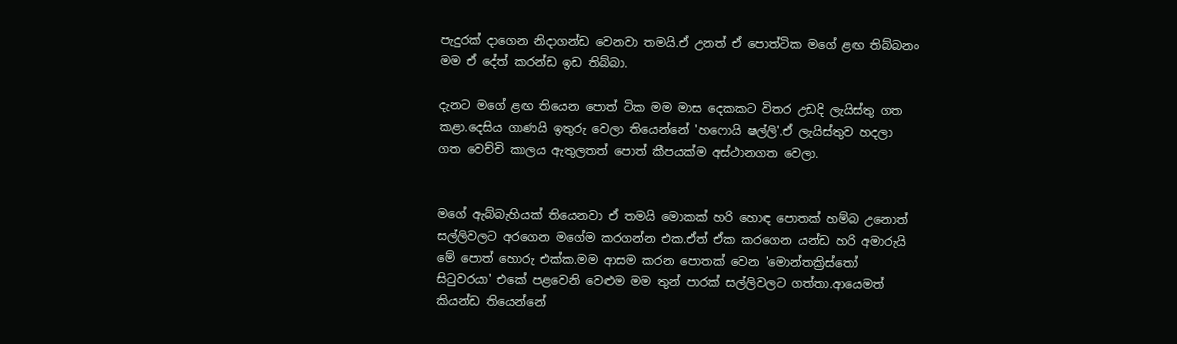පැදුරක් දාගෙන නිදාගන්ඩ වෙනවා තමයි.ඒ උනත් ඒ පොත්ටික මගේ ළඟ තිබ්බනං මම ඒ දේත් කරන්ඩ ඉඩ තිබ්බා.

දැනට මගේ ළඟ තියෙන පොත් ටික මම මාස දෙකකට විතර උඩදි ලැයිස්තු ගත කළා.දෙසිය ගාණයි ඉතුරු වෙලා තියෙන්නේ 'හෆොයි ෂල්ලි'.ඒ ලැයිස්තුව හදලා ගත වෙච්චි කාලය ඇතුලතත් පොත් කීපයක්ම අස්ථානගත වෙලා.


මගේ ඇබ්බැහියක් තියෙනවා ඒ තමයි මොකක් හරි හොඳ පොතක් හම්බ උනොත් සල්ලිවලට අරගෙන මගේම කරගන්න එක.ඒත් ඒක කරගෙන යන්ඩ හරි අමාරුයි මේ පොත් හොරු එක්ක.මම ආසම කරන පොතක් වෙන 'මොන්තක්‍රිස්තෝ සිටුවරයා' එකේ පළවෙනි වෙළුම මම තුන් පාරක් සල්ලිවලට ගත්තා.ආයෙමත් කියන්ඩ තියෙන්නේ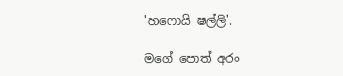'හෆොයි ෂල්ලි'.

මගේ පොත් අරං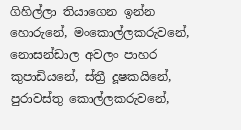ගිහිල්ලා තියාගෙන ඉන්න හොරුනේ, මංකොල්ලකරුවනේ, නොසන්ඩාල අවලං පාහර කුපාඩියනේ, ස්ත්‍රී දූෂකයිනේ, පුරාවස්තු කොල්ලකරුවනේ,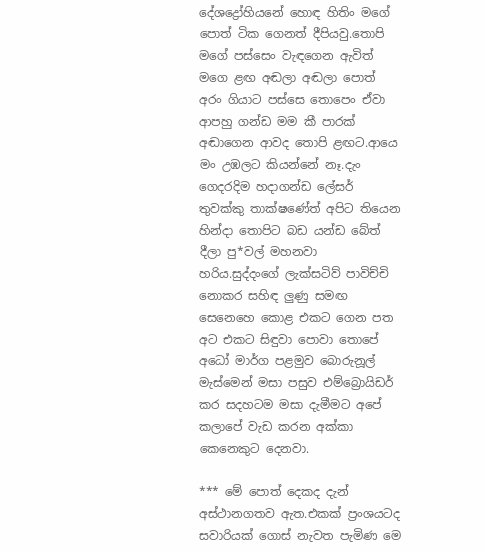දේශද්‍රෝහියනේ හොඳ හිතිං මගේ පොත් ටික ගෙනත් දීපියවු.තොපි මගේ පස්සෙං වැඳගෙන ඇවිත් මගෙ ළඟ අඬලා අඬලා පොත් අරං ගියාට පස්සෙ තොපෙං ඒවා ආපහු ගන්ඩ මම කී පාරක් අඬාගෙන ආවද තොපි ළඟට.ආයෙ මං උඹලට කියන්නේ නෑ.දැං ගෙදරදිම හදාගන්ඩ ලේසර් තුවක්කු තාක්ෂණේත් අපිට තියෙන හින්දා තොපිට බඩ යන්ඩ බේත් දීලා පු*වල් මහනවා හරිය.සුද්දංගේ ලැක්සටිව් පාවිච්චි නොකර සහිඳ ලුණු සමඟ සෙනෙහෙ කොළ එකට ගෙන පත අට එකට සිඳුවා පොවා තොපේ අධෝ මාර්ග පළමුව බොරුනූල් මැස්මෙන් මසා පසුව එම්බ්‍රොයිඩර් කර සදහටම මසා දැමීමට අපේ කලාපේ වැඩ කරන අක්කා කෙනෙකුට දෙනවා.

*** මේ පොත් දෙකද දැන් අස්ථානගතව ඇත.එකක් ප්‍රංශයටද සවාරියක් ගොස් නැවත පැමිණ මෙ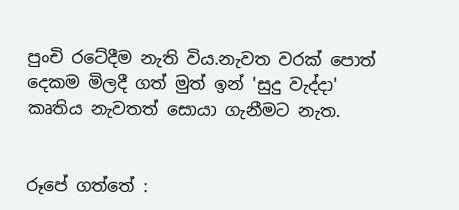පුංචි රටේදීම නැති විය.නැවත වරක් පොත් දෙකම මිලදී ගත් මුත් ඉන් 'සුදු වැද්දා' කෘතිය නැවතත් සොයා ගැනීමට නැත.


රූපේ ගත්තේ :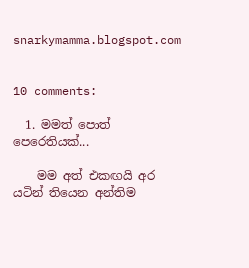snarkymamma.blogspot.com


10 comments:

  1. මමත් පොත් පෙරෙතියක්...

    මම අත් එකඟයි අර යටින් තියෙන අන්තිම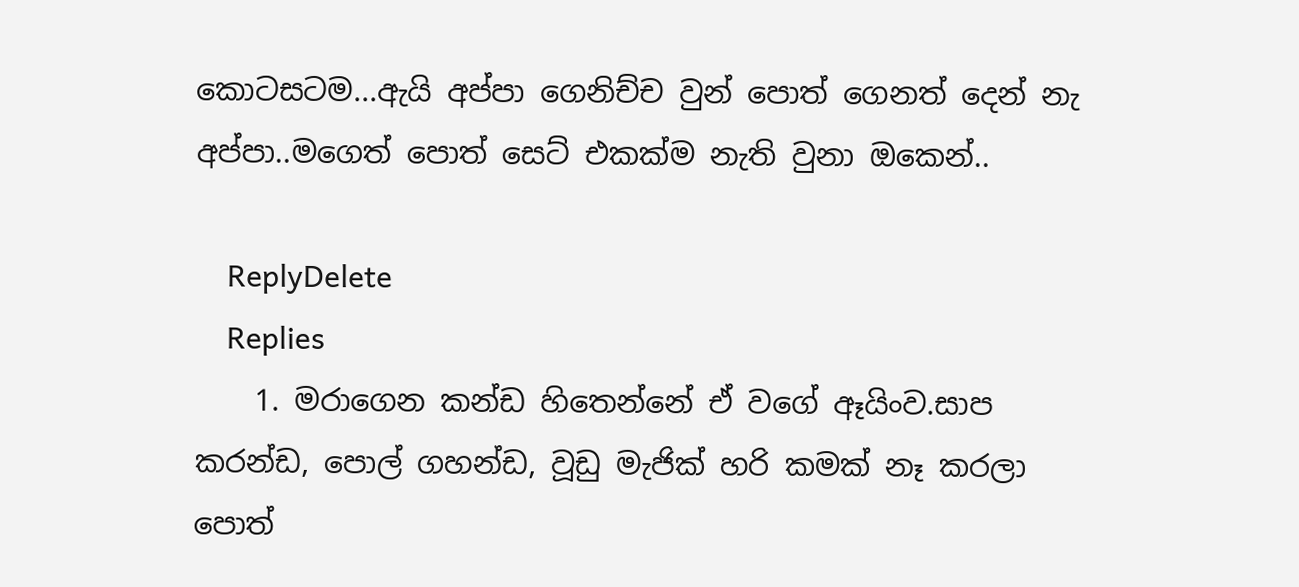කොටසටම...ඇයි අප්පා ගෙනිච්ච වුන් පොත් ගෙනත් දෙන් නැ අප්පා..මගෙත් පොත් සෙට් එකක්ම නැති වුනා ඔකෙන්..

    ReplyDelete
    Replies
    1. මරාගෙන කන්ඩ හිතෙන්නේ ඒ වගේ ඈයිංව.සාප කරන්ඩ, පොල් ගහන්ඩ, වූඩු මැජික් හරි කමක් නෑ කරලා පොත්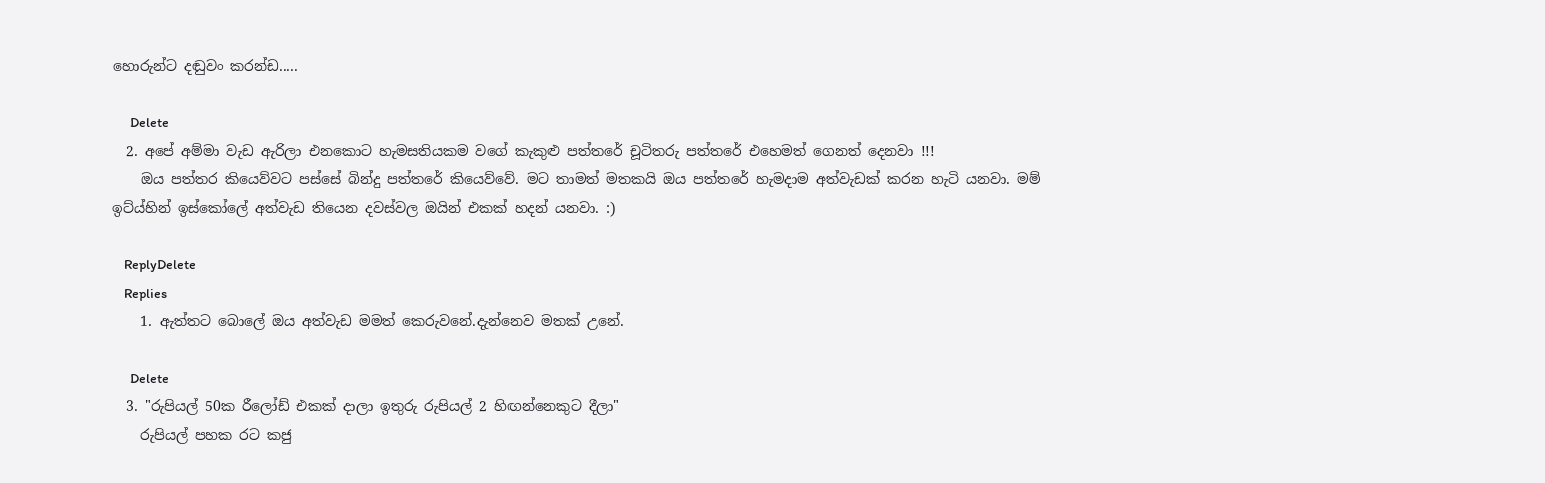හොරුන්ට දඬුවං කරන්ඩ.....

      Delete
  2. අපේ අම්මා වැඩ ඇරිලා එනකොට හැමසතියකම වගේ කැකුළු පත්තරේ චූටිතරු පත්තරේ එහෙමත් ගෙනත් දෙනවා !!!
    ඔය පත්තර කියෙව්වට පස්සේ බින්දු පත්තරේ කියෙව්වේ. මට තාමත් මතකයි ඔය පත්තරේ හැමදාම අත්වැඩක් කරන හැටි යනවා. මම් ඉට්ය්හින් ඉස්කෝලේ අත්වැඩ තියෙන දවස්වල ඔයින් එකක් හදන් යනවා. :)

    ReplyDelete
    Replies
    1. ඇත්තට බොලේ ඔය අත්වැඩ මමත් කෙරුවනේ.දැන්නෙව මතක් උනේ.

      Delete
  3. "රුපියල් 50ක රීලෝඩ් එකක් දාලා ඉතුරු රුපියල් 2 හිඟන්නෙකුට දීලා"
    රුපියල් පහක රට කජු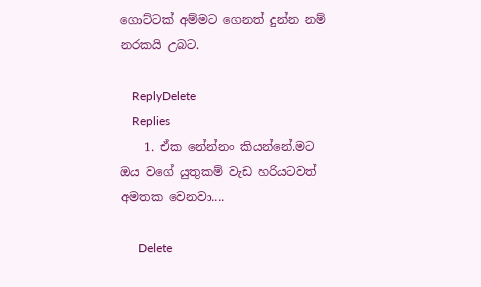ගොට්ටක් අම්මට ගෙනත් දුන්න නම් නරකයි උබට.

    ReplyDelete
    Replies
    1. ඒක නේන්නං කියන්නේ.මට ඔය වගේ යුතුකම් වැඩ හරියටවත් අමතක වෙනවා....

      Delete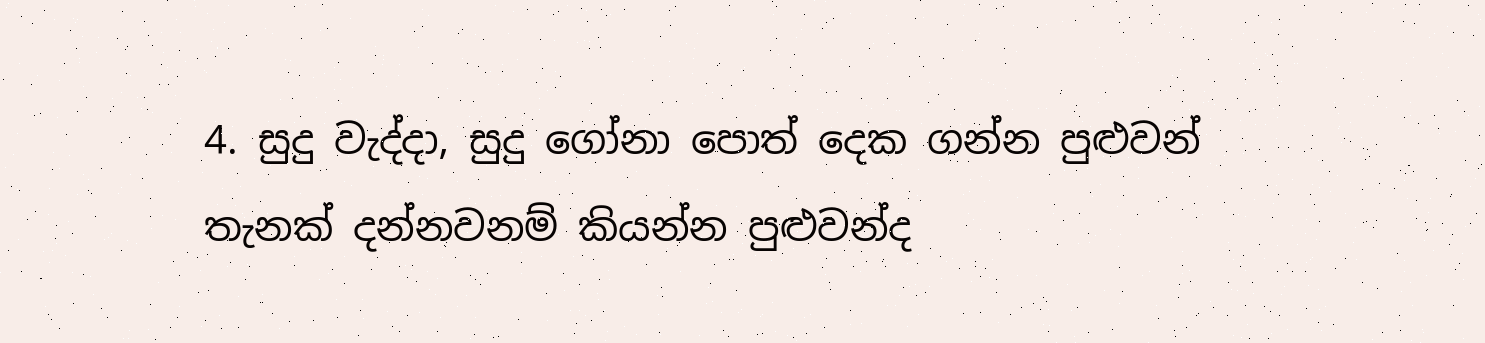4. සුදු වැද්දා, සුදු ගෝනා පොත් දෙක ගන්න පුළුවන් තැනක් දන්නවනම් කියන්න පුළුවන්ද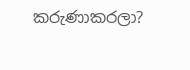කරුණාකරලා?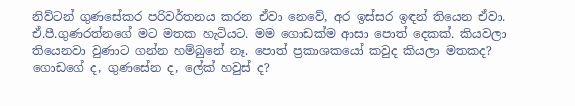නිව්ටන් ගුණසේකර පරිවර්තනය කරන ඒවා නෙවේ, අර ඉස්සර ඉඳන් තියෙන ඒවා. ඒ.පී.ගුණරත්නගේ මට මතක හැටියට. මම ගොඩක්ම ආසා පොත් දෙකක්. කියවලා තියෙනවා වුණාට ගන්න හම්බුනේ නෑ. පොත් ප්‍රකාශකයෝ කවුද කියලා මතකද? ගොඩගේ ද, ගුණසේන ද, ලේක් හවුස් ද?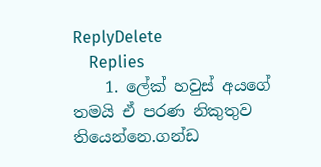ReplyDelete
    Replies
    1. ලේක් හවුස් අයගේ තමයි ඒ පරණ නිකුතුව තියෙන්නෙ.ගන්ඩ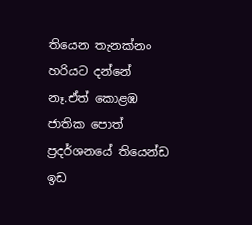තියෙන තැනක්නං හරියට දන්නේ නෑ.ඒත් කොළඹ ජාතික පොත් ප්‍රදර්ශනයේ තියෙන්ඩ ඉඩ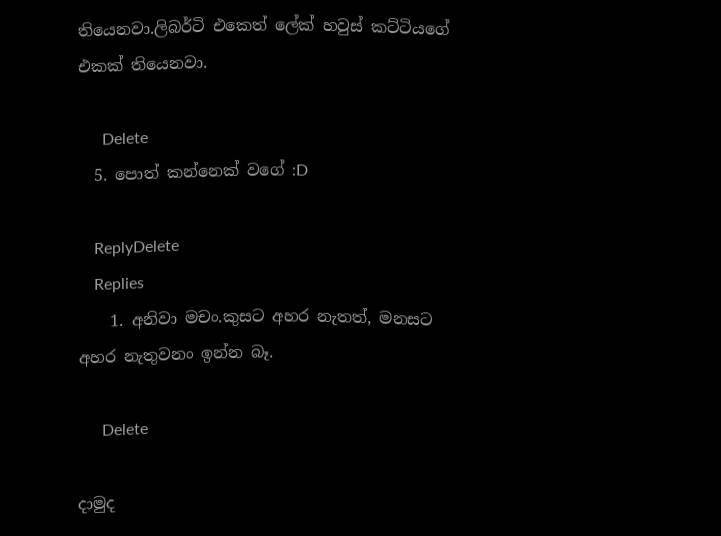තියෙනවා.ලිබර්ටි එකෙත් ලේක් හවුස් කට්ටියගේ එකක් තියෙනවා.

      Delete
  5. පොත් කන්නෙක් වගේ :D

    ReplyDelete
    Replies
    1. අනිවා මචං.කුසට අහර නැතත්, මනසට අහර නැතුවනං ඉන්න බෑ.

      Delete

දාමුද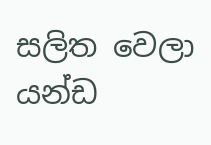සලිත වෙලා යන්ඩ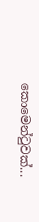කොමෙන්ටුවක්...